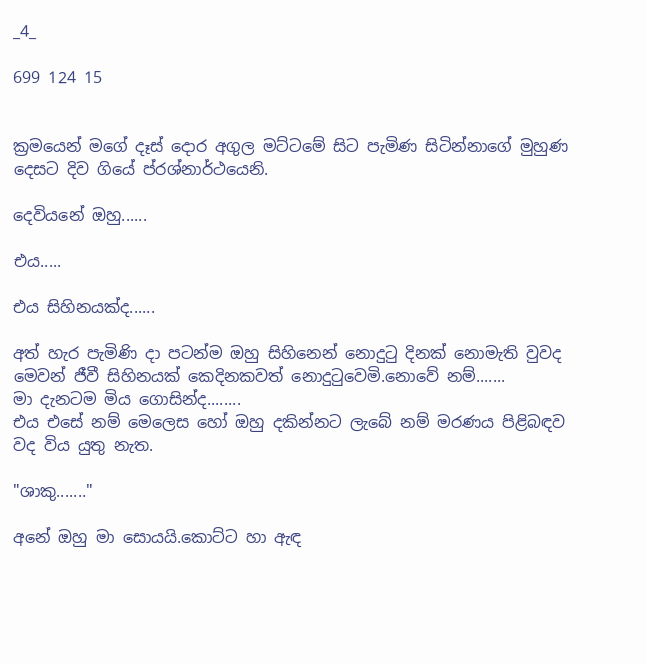_4_

699 124 15


ක්‍රමයෙන් මගේ දෑස් දොර අගුල මට්ටමේ සිට පැමිණ සිටින්නාගේ මුහුණ දෙසට දිව ගියේ ප්රශ්නාර්ථයෙනි.

දෙවියනේ ඔහු......

එය.....

එය සිහිනයක්ද......

අත් හැර පැමිණි දා පටන්ම ඔහු සිහිනෙන් නොදුටු දිනක් නොමැති වුවද මෙවන් ජීවී සිහිනයක් කෙදිනකවත් නොදුටුවෙමි.නොවේ නම්.......
මා දැනටම මිය ගොසින්ද........
එය එසේ නම් මෙලෙස හෝ ඔහු දකින්නට ලැබේ නම් මරණය පිළිබඳව වද විය යුතු නැත.

"ශාකු......."

අනේ ඔහු මා සොයයි.කොට්ට හා ඇඳ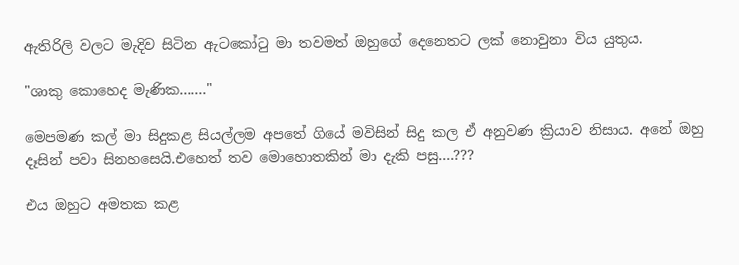ඇතිරිලි වලට මැදිව සිටින ඇටකෝටු මා තවමත් ඔහුගේ දෙනෙතට ලක් නොවුනා විය යුතුය.

"ශාකු කොහෙද මැණික......."

මෙපමණ කල් මා සිදුකළ සියල්ලම අපතේ ගියේ මවිසින් සිදු කල ඒ අනුවණ ක්‍රියාව නිසාය. අනේ ඔහු දෑසින් පවා සිනහසෙයි.එහෙත් තව මොහොතකින් මා දැකි පසු....???

එය ඔහුට අමතක කළ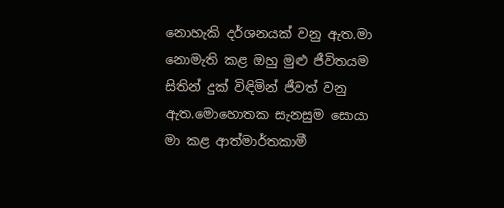නොහැකි දර්ශනයක් වනු ඇත.මා නොමැති කළ ඔහු මුළු ජීවිතයම සිතින් දුක් විඳිමින් ජීවත් වනු ඇත.මොහොතක සැනසුම සොයා මා කළ ආත්මාර්තකාමී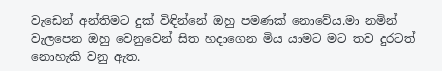වැඩෙන් අන්තිමට දුක් විඳින්නේ ඔහු පමණක් නොවේය.මා නමින් වැලපෙන ඔහු වෙනුවෙන් සිත හදාගෙන මිය යාමට මට තව දුරටත් නොහැකි වනු ඇත.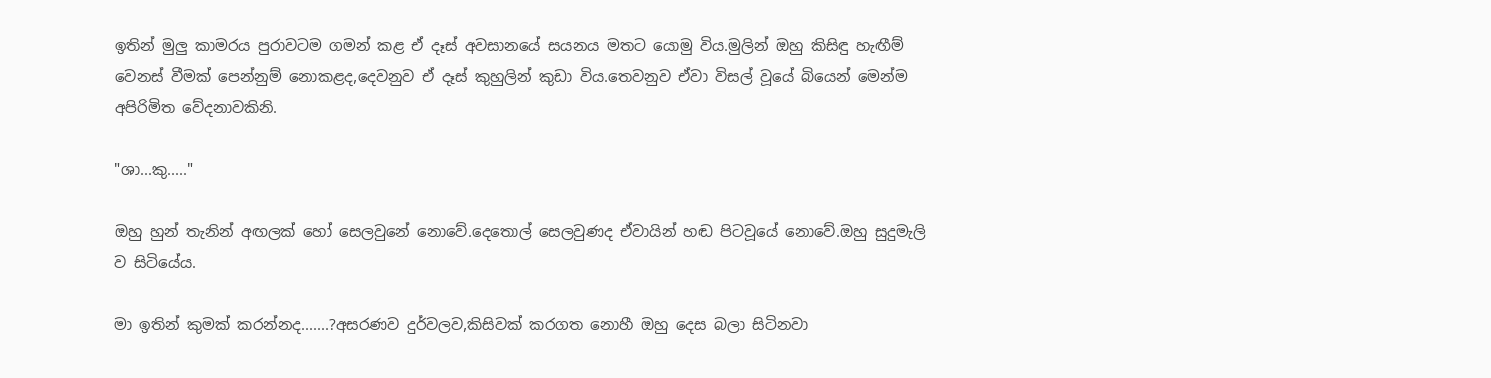ඉතින් මුලු කාමරය පුරාවටම ගමන් කළ ඒ දෑස් අවසානයේ සයනය මතට යොමු විය.මුලින් ඔහු කිසිඳු හැඟීම් වෙනස් වීමක් පෙන්නුම් නොකළද,දෙවනුව ඒ දෑස් කුහුලින් කුඩා විය.තෙවනුව ඒවා විසල් වූයේ බියෙන් මෙන්ම අපිරිමිත වේදනාවකිනි.

"ශා...කු....."

ඔහු හුන් තැනින් අඟලක් හෝ සෙලවුනේ නොවේ.දෙතොල් සෙලවුණද ඒවායින් හඬ පිටවූයේ නොවේ.ඔහු සුදුමැලි ව සිටියේය.

මා ඉතින් කුමක් කරන්නද.......?අසරණව දුර්වලව,කිසිවක් කරගත නොහී ඔහු දෙස බලා සිටිනවා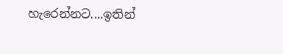හැරෙන්නට....ඉතින්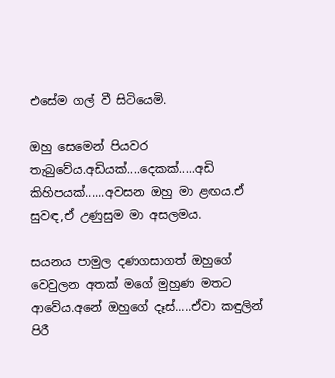එසේම ගල් වී සිටියෙමි.

ඔහු සෙමෙන් පියවර තැබුවේය.අඩියක්....දෙකක්.....අඩි කිහිපයක්......අවසන ඔහු මා ළඟය.ඒ සුවඳ,ඒ උණුසුම මා අසලමය.

සයනය පාමුල දණගසාගත් ඔහුගේ වෙවුලන අතක් මගේ මුහුණ මතට ආවේය.අනේ ඔහුගේ දෑස්.....ඒවා කඳුලින් පිරී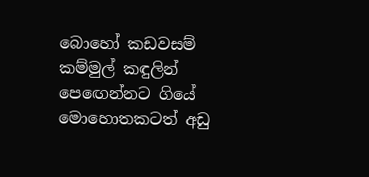බොහෝ කඩවසම් කම්මුල් කඳුලින් පෙඟෙන්නට ගියේ මොහොතකටත් අඩු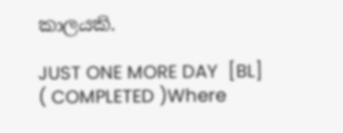කාලයකි.

JUST ONE MORE DAY  [BL] ( COMPLETED )Where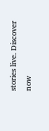stories live. Discover now